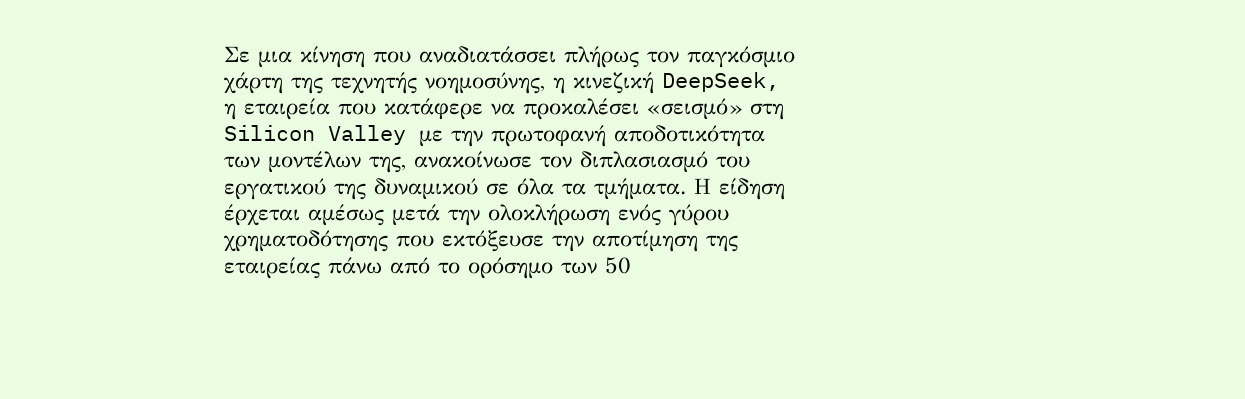Σε μια κίνηση που αναδιατάσσει πλήρως τον παγκόσμιο χάρτη της τεχνητής νοημοσύνης, η κινεζική DeepSeek, η εταιρεία που κατάφερε να προκαλέσει «σεισμό» στη Silicon Valley με την πρωτοφανή αποδοτικότητα των μοντέλων της, ανακοίνωσε τον διπλασιασμό του εργατικού της δυναμικού σε όλα τα τμήματα. Η είδηση έρχεται αμέσως μετά την ολοκλήρωση ενός γύρου χρηματοδότησης που εκτόξευσε την αποτίμηση της εταιρείας πάνω από το ορόσημο των 50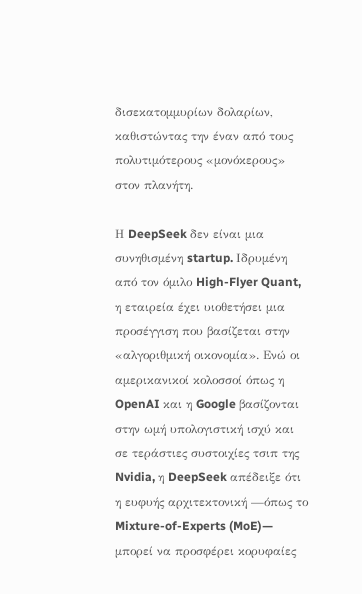δισεκατομμυρίων δολαρίων, καθιστώντας την έναν από τους πολυτιμότερους «μονόκερους» στον πλανήτη.

Η DeepSeek δεν είναι μια συνηθισμένη startup. Ιδρυμένη από τον όμιλο High-Flyer Quant, η εταιρεία έχει υιοθετήσει μια προσέγγιση που βασίζεται στην «αλγοριθμική οικονομία». Ενώ οι αμερικανικοί κολοσσοί όπως η OpenAI και η Google βασίζονται στην ωμή υπολογιστική ισχύ και σε τεράστιες συστοιχίες τσιπ της Nvidia, η DeepSeek απέδειξε ότι η ευφυής αρχιτεκτονική —όπως το Mixture-of-Experts (MoE)— μπορεί να προσφέρει κορυφαίες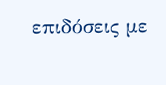επιδόσεις με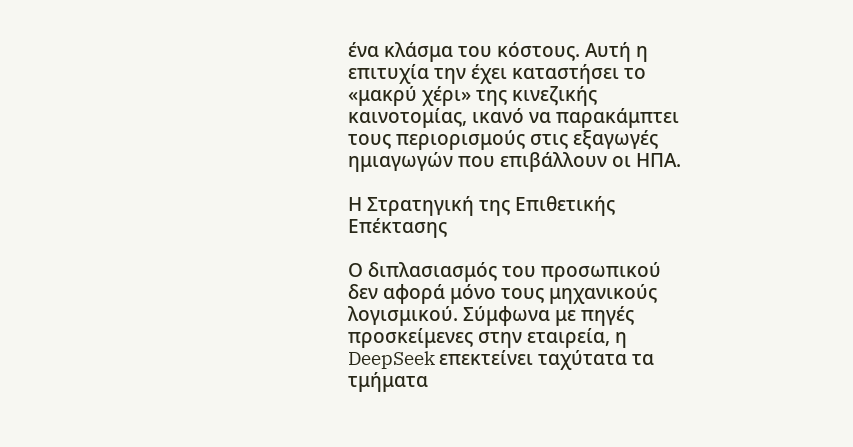ένα κλάσμα του κόστους. Αυτή η επιτυχία την έχει καταστήσει το «μακρύ χέρι» της κινεζικής καινοτομίας, ικανό να παρακάμπτει τους περιορισμούς στις εξαγωγές ημιαγωγών που επιβάλλουν οι ΗΠΑ.

Η Στρατηγική της Επιθετικής Επέκτασης

Ο διπλασιασμός του προσωπικού δεν αφορά μόνο τους μηχανικούς λογισμικού. Σύμφωνα με πηγές προσκείμενες στην εταιρεία, η DeepSeek επεκτείνει ταχύτατα τα τμήματα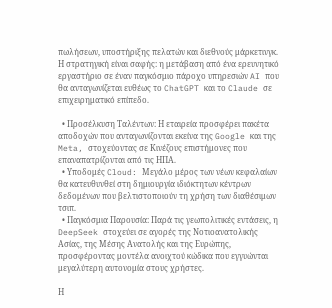πωλήσεων, υποστήριξης πελατών και διεθνούς μάρκετινγκ. Η στρατηγική είναι σαφής: η μετάβαση από ένα ερευνητικό εργαστήριο σε έναν παγκόσμιο πάροχο υπηρεσιών AI που θα ανταγωνίζεται ευθέως το ChatGPT και το Claude σε επιχειρηματικό επίπεδο.

  • Προσέλκυση Ταλέντων: Η εταιρεία προσφέρει πακέτα αποδοχών που ανταγωνίζονται εκείνα της Google και της Meta, στοχεύοντας σε Κινέζους επιστήμονες που επαναπατρίζονται από τις ΗΠΑ.
  • Υποδομές Cloud: Μεγάλο μέρος των νέων κεφαλαίων θα κατευθυνθεί στη δημιουργία ιδιόκτητων κέντρων δεδομένων που βελτιστοποιούν τη χρήση των διαθέσιμων τσιπ.
  • Παγκόσμια Παρουσία: Παρά τις γεωπολιτικές εντάσεις, η DeepSeek στοχεύει σε αγορές της Νοτιοανατολικής Ασίας, της Μέσης Ανατολής και της Ευρώπης, προσφέροντας μοντέλα ανοιχτού κώδικα που εγγυώνται μεγαλύτερη αυτονομία στους χρήστες.

Η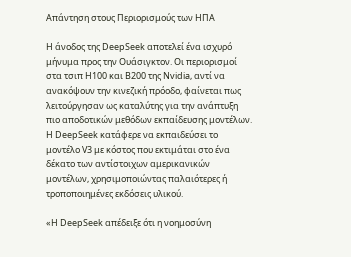Απάντηση στους Περιορισμούς των ΗΠΑ

Η άνοδος της DeepSeek αποτελεί ένα ισχυρό μήνυμα προς την Ουάσιγκτον. Οι περιορισμοί στα τσιπ H100 και B200 της Nvidia, αντί να ανακόψουν την κινεζική πρόοδο, φαίνεται πως λειτούργησαν ως καταλύτης για την ανάπτυξη πιο αποδοτικών μεθόδων εκπαίδευσης μοντέλων. Η DeepSeek κατάφερε να εκπαιδεύσει το μοντέλο V3 με κόστος που εκτιμάται στο ένα δέκατο των αντίστοιχων αμερικανικών μοντέλων, χρησιμοποιώντας παλαιότερες ή τροποποιημένες εκδόσεις υλικού.

«Η DeepSeek απέδειξε ότι η νοημοσύνη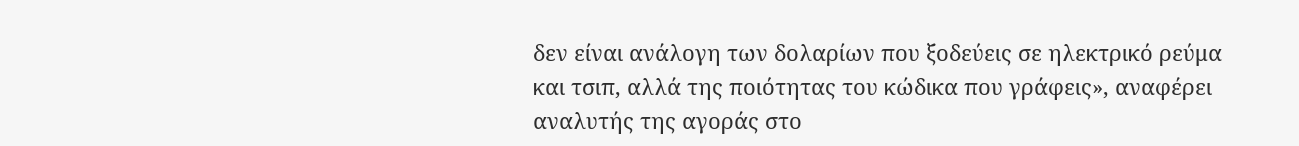δεν είναι ανάλογη των δολαρίων που ξοδεύεις σε ηλεκτρικό ρεύμα και τσιπ, αλλά της ποιότητας του κώδικα που γράφεις», αναφέρει αναλυτής της αγοράς στο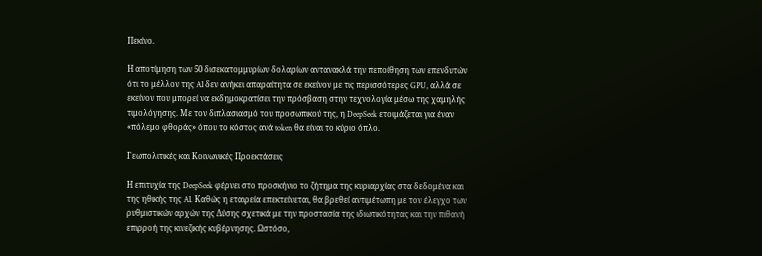Πεκίνο.

Η αποτίμηση των 50 δισεκατομμυρίων δολαρίων αντανακλά την πεποίθηση των επενδυτών ότι το μέλλον της AI δεν ανήκει απαραίτητα σε εκείνον με τις περισσότερες GPU, αλλά σε εκείνον που μπορεί να εκδημοκρατίσει την πρόσβαση στην τεχνολογία μέσω της χαμηλής τιμολόγησης. Με τον διπλασιασμό του προσωπικού της, η DeepSeek ετοιμάζεται για έναν «πόλεμο φθοράς» όπου το κόστος ανά token θα είναι το κύριο όπλο.

Γεωπολιτικές και Κοινωνικές Προεκτάσεις

Η επιτυχία της DeepSeek φέρνει στο προσκήνιο το ζήτημα της κυριαρχίας στα δεδομένα και της ηθικής της AI. Καθώς η εταιρεία επεκτείνεται, θα βρεθεί αντιμέτωπη με τον έλεγχο των ρυθμιστικών αρχών της Δύσης σχετικά με την προστασία της ιδιωτικότητας και την πιθανή επιρροή της κινεζικής κυβέρνησης. Ωστόσο,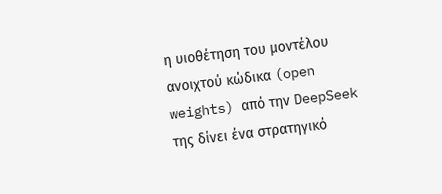η υιοθέτηση του μοντέλου ανοιχτού κώδικα (open weights) από την DeepSeek της δίνει ένα στρατηγικό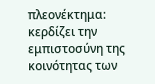πλεονέκτημα: κερδίζει την εμπιστοσύνη της κοινότητας των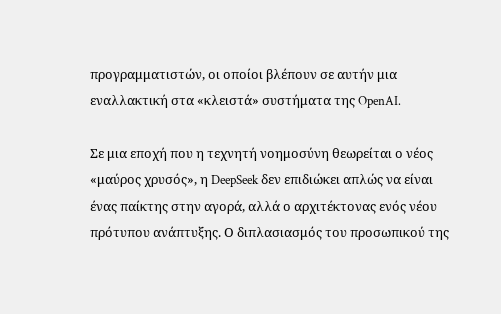προγραμματιστών, οι οποίοι βλέπουν σε αυτήν μια εναλλακτική στα «κλειστά» συστήματα της OpenAI.

Σε μια εποχή που η τεχνητή νοημοσύνη θεωρείται ο νέος «μαύρος χρυσός», η DeepSeek δεν επιδιώκει απλώς να είναι ένας παίκτης στην αγορά, αλλά ο αρχιτέκτονας ενός νέου πρότυπου ανάπτυξης. Ο διπλασιασμός του προσωπικού της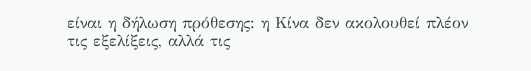είναι η δήλωση πρόθεσης: η Κίνα δεν ακολουθεί πλέον τις εξελίξεις, αλλά τις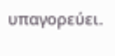υπαγορεύει.